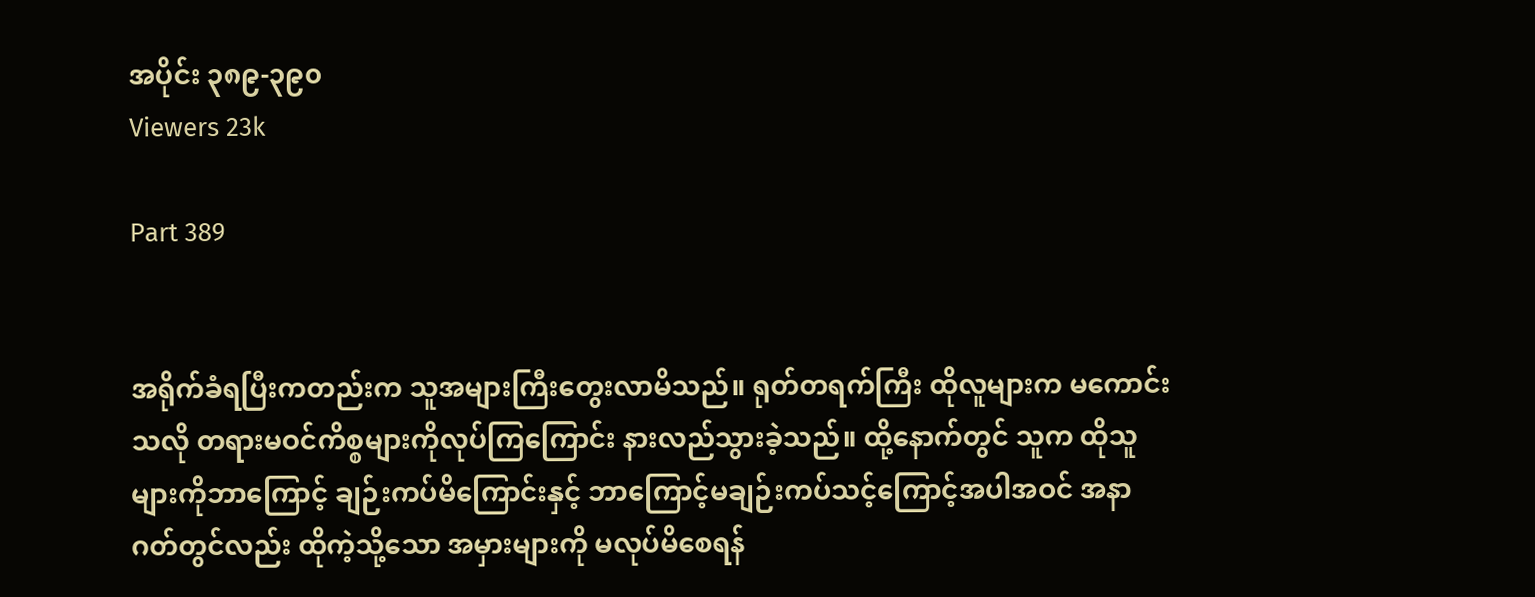အပိုင်း ၃၈၉-၃၉၀
Viewers 23k

Part 389


အရိုက်ခံရပြီးကတည်းက သူအများကြီးတွေးလာမိသည်။ ရုတ်တရက်ကြီး ထိုလူများက မကောင်းသလို တရားမဝင်ကိစ္စများကိုလုပ်ကြကြောင်း နားလည်သွားခဲ့သည်။ ထို့နောက်တွင် သူက ထိုသူများကိုဘာကြောင့် ချဉ်းကပ်မိကြောင်းနှင့် ဘာကြောင့်မချဉ်းကပ်သင့်ကြောင့်အပါအဝင် အနာဂတ်တွင်လည်း ထိုကဲ့သို့သော အမှားများကို မလုပ်မိစေရန်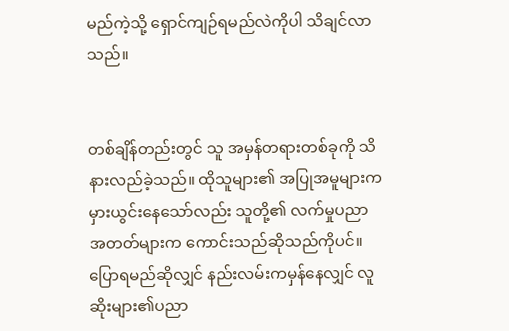မည်ကဲ့သို့ ရှောင်ကျဉ်ရမည်လဲကိုပါ သိချင်လာသည်။


တစ်ချိန်တည်းတွင် သူ အမှန်တရားတစ်ခုကို သိနားလည်ခဲ့သည်။ ထိုသူများ၏ အပြုအမူများက မှားယွင်းနေသော်လည်း သူတို့၏ လက်မှုပညာအတတ်များက ကောင်းသည်ဆိုသည်ကိုပင်။ ပြောရမည်ဆိုလျှင် နည်းလမ်းကမှန်နေလျှင် လူဆိုးများ၏ပညာ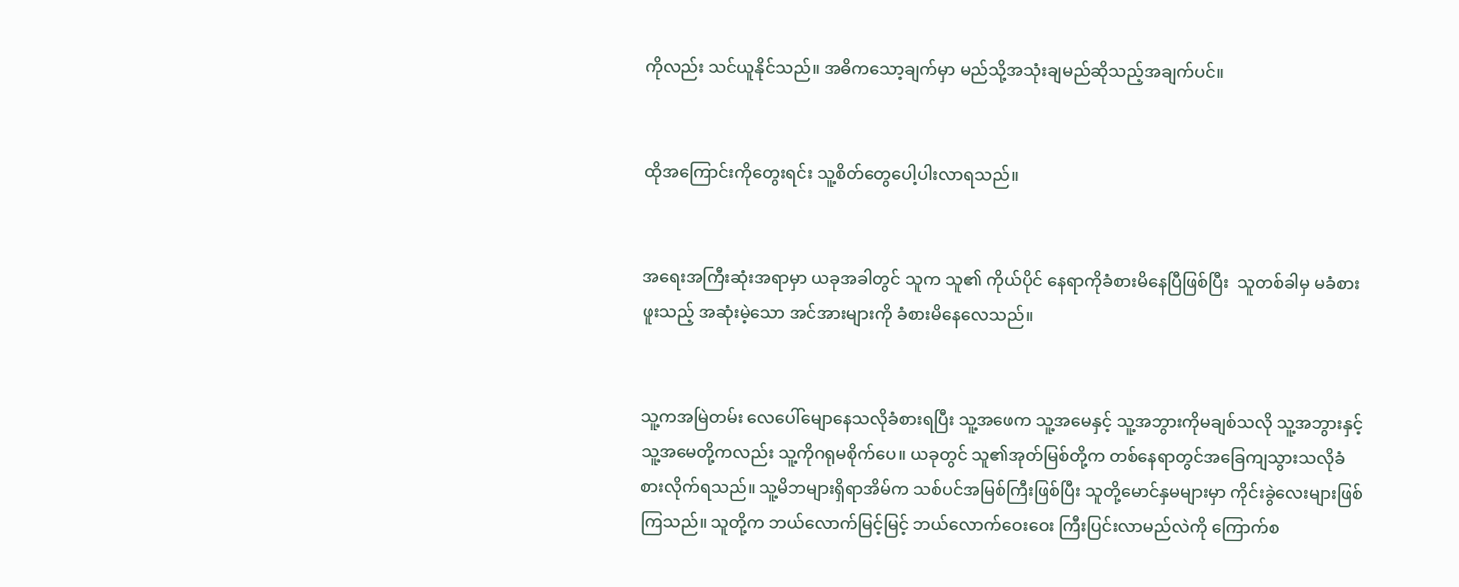ကိုလည်း သင်ယူနိုင်သည်။ အဓိကသော့ချက်မှာ မည်သို့အသုံးချမည်ဆိုသည့်အချက်ပင်။


ထိုအကြောင်းကိုတွေးရင်း သူ့စိတ်တွေပေါ့ပါးလာရသည်။


အရေးအကြီးဆုံးအရာမှာ ယခုအခါတွင် သူက သူ၏ ကိုယ်ပိုင် နေရာကိုခံစားမိနေပြီဖြစ်ပြီး  သူတစ်ခါမှ မခံစားဖူးသည့် အဆုံးမဲ့သော အင်အားများကို ခံစားမိနေလေသည်။


သူ့ကအမြဲတမ်း လေပေါ်မျောနေသလိုခံစားရပြီး သူ့အဖေက သူ့အမေနှင့် သူ့အဘွားကိုမချစ်သလို သူ့အဘွားနှင့် သူ့အမေတို့ကလည်း သူ့ကိုဂရုမစိုက်ပေ။ ယခုတွင် သူ၏အုတ်မြစ်တို့က တစ်နေရာတွင်အခြေကျသွားသလိုခံစားလိုက်ရသည်။ သူ့မိဘများရှိရာအိမ်က သစ်ပင်အမြစ်ကြီးဖြစ်ပြီး သူတို့မောင်နှမများမှာ ကိုင်းခွဲလေးများဖြစ်ကြသည်။ သူတို့က ဘယ်လောက်မြင့်မြင့် ဘယ်လောက်ဝေးဝေး ကြီးပြင်းလာမည်လဲကို ကြောက်စ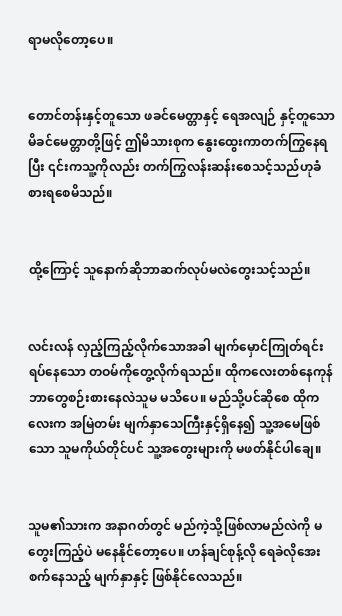ရာမလိုတော့ပေ။


တောင်တန်းနှင့်တူသော ဖခင်မေတ္တာနှင့် ရေအလျဉ် နှင့်တူသော မိခင်မေတ္တာတို့ဖြင့် ဤမိသားစုက နွေးထွေးကာတက်ကြွနေရပြီး ၎င်းကသူ့ကိုလည်း တက်ကြွလန်းဆန်းစေသင့်သည်ဟုခံစားရစေမိသည်။


ထို့ကြောင့် သူနောက်ဆိုဘာဆက်လုပ်မလဲတွေးသင့်သည်။


လင်းလန် လှည့်ကြည့်လိုက်သောအခါ မျက်မှောင်ကြုတ်ရင်း ရပ်နေသော တဝမ်ကိုတွေ့လိုက်ရသည်။ ထိုကလေးတစ်နေကုန်ဘာတွေစဉ်းစားနေလဲသူမ မသိပေ။ မည်သို့ပင်ဆိုစေ ထိုကလေးက အမြဲတမ်း မျက်နှာသေကြီးနှင့်ရှိနေ၍ သူ့အမေဖြစ်သော သူမကိုယ်တိုင်ပင် သူ့အတွေးများကို မဖတ်နိုင်ပါချေ။


သူမ၏သားက အနာဂတ်တွင် မည်ကဲ့သို့ဖြစ်လာမည်လဲကို မတွေးကြည့်ပဲ မနေနိုင်တော့ပေ။ ဟန်ချင်စုန့်လို ရေခဲလိုအေးစက်နေသည့် မျက်နှာနှင့် ဖြစ်နိုင်လေသည်။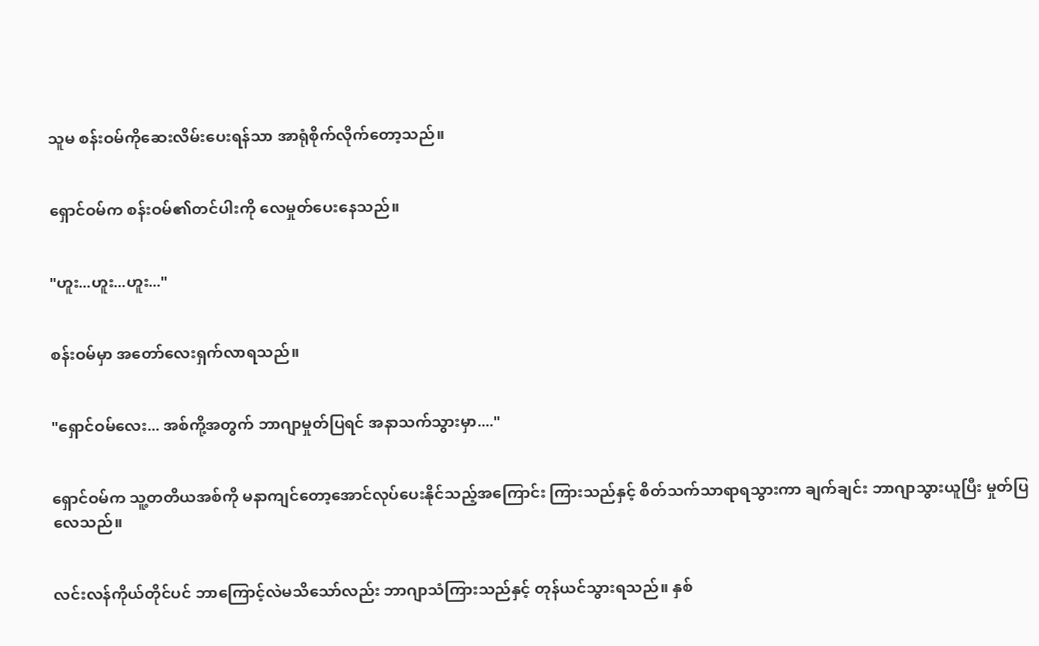သူမ စန်းဝမ်ကိုဆေးလိမ်းပေးရန်သာ အာရုံစိုက်လိုက်တော့သည်။


ရှောင်ဝမ်က စန်းဝမ်၏တင်ပါးကို လေမှုတ်ပေးနေသည်။


"ဟူး...ဟူး...ဟူး..."


စန်းဝမ်မှာ အတော်လေးရှက်လာရသည်။


"ရှောင်ဝမ်လေး... အစ်ကို့အတွက် ဘာဂျာမှုတ်ပြရင် အနာသက်သွားမှာ...."


ရှောင်ဝမ်က သူ့တတိယအစ်ကို မနာကျင်တော့အောင်လုပ်ပေးနိုင်သည့်အကြောင်း ကြားသည်နှင့် စိတ်သက်သာရာရသွားကာ ချက်ချင်း ဘာဂျာသွားယူပြီး မှုတ်ပြလေသည်။


လင်းလန်ကိုယ်တိုင်ပင် ဘာကြောင့်လဲမသိသော်လည်း ဘာဂျာသံကြားသည်နှင့် တုန်ယင်သွားရသည်။ နှစ်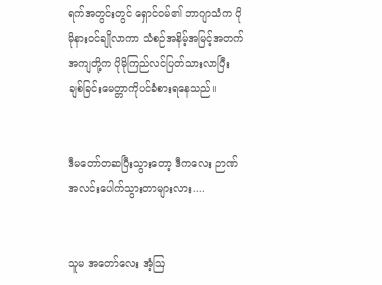ရက်အတွင်းတွင် ရှောင်ဝမ်၏ ဘာဂျာသံက ပိုမိုနားဝင်ချိုလာကာ သံစဉ်အနိမ့်အမြင့်အတက်အကျတို့က ပိုမိုကြည်လင်ပြတ်သားလာပြီး ချစ်ခြင်းမေတ္တာကိုပင်ခံစားရနေသည်။


ဒီမတော်တဆပြီးသွားတော့ ဒီကလေး ဉာဏ်အလင်းပေါက်သွားတာများလား....


သူမ အတော်လေး အံ့ဩ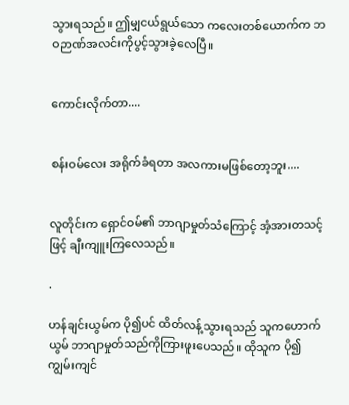သွားရသည်။ ဤမျှငယ်ရွယ်သော ကလေးတစ်ယောက်က ဘဝဉာဏ်အလင်းကိုပွင့်သွားခဲ့လေပြီ။


ကောင်းလိုက်တာ....


စန်းဝမ်လေး အရိုက်ခံရတာ အလကားမဖြစ်တော့ဘူး....


လူတိုင်းက ရှောင်ဝမ်၏ ဘာဂျာမှုတ်သံကြောင့် အံ့အားတသင့်ဖြင့် ချီးကျူးကြလေသည်။

.

ဟန်ချင်းယွမ်က ပို၍ပင် ထိတ်လန့်သွားရသည် သူကဟောက်ယွမ် ဘာဂျာမှုတ်သည်ကိုကြားဖူးပေသည်။ ထိုသူက ပို၍ကျွမ်းကျင်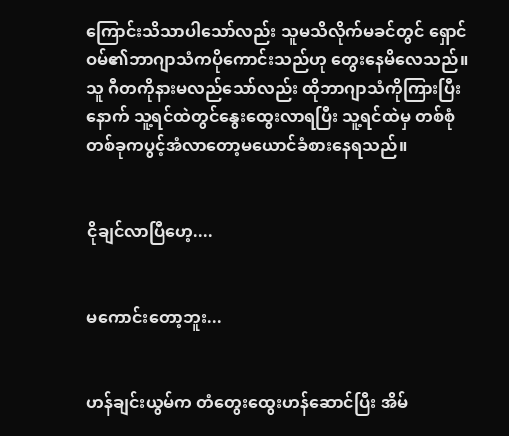ကြောင်းသိသာပါသော်လည်း သူမသိလိုက်မခင်တွင် ရှောင်ဝမ်၏ဘာဂျာသံကပိုကောင်းသည်ဟု တွေးနေမိလေသည်။ သူ ဂီတကိုနားမလည်သော်လည်း ထိုဘာဂျာသံကိုကြားပြီးနောက် သူ့ရင်ထဲတွင်နွေးထွေးလာရပြီး သူ့ရင်ထဲမှ တစ်စုံတစ်ခုကပွင့်အံလာတော့မယောင်ခံစားနေရသည်။


ငိုချင်လာပြီဟေ့....


မကောင်းတော့ဘူး...


ဟန်ချင်းယွမ်က တံတွေးထွေးဟန်ဆောင်ပြီး အိမ်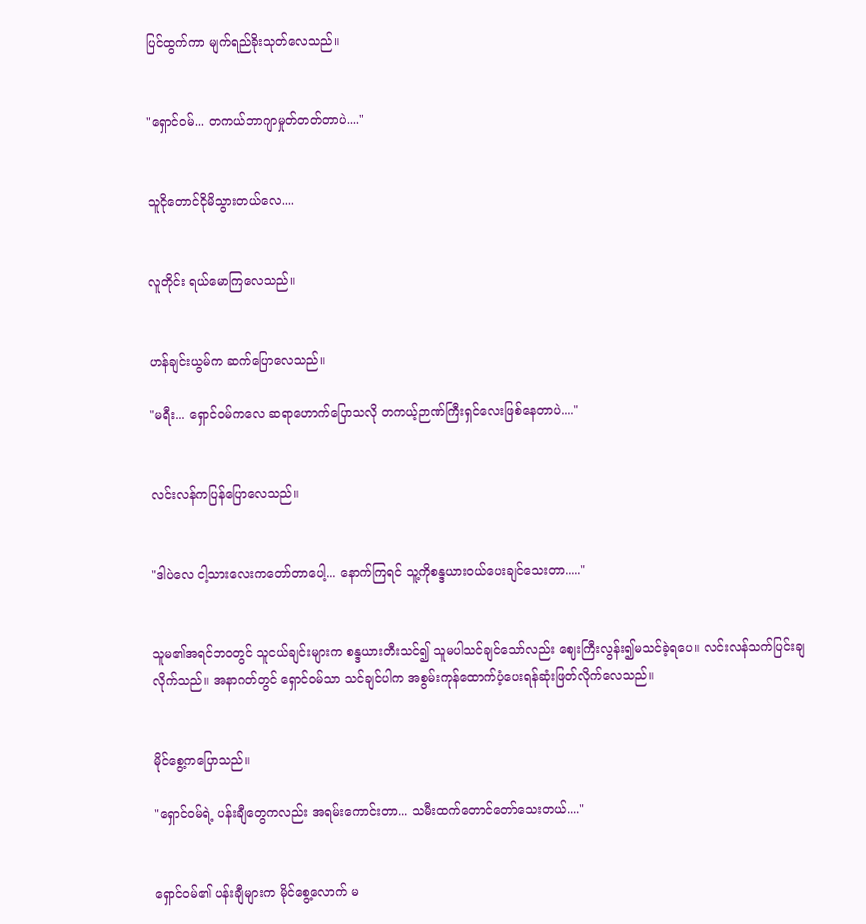ပြင်ထွက်ကာ မျက်ရည်ခိုးသုတ်လေသည်။


"ရှောင်ဝမ်... တကယ်ဘာဂျာမှုတ်တတ်တာပဲ...."


သူငိုတောင်ငိုမိသွားတယ်လေ....


လူတိုင်း ရယ်မောကြလေသည်။


ဟန်ချင်းယွမ်က ဆက်ပြောလေသည်။

"မရီး... ရှောင်ဝမ်ကလေ ဆရာဟောက်ပြောသလို တကယ့်ဉာဏ်ကြီးရှင်လေးဖြစ်နေတာပဲ...."


လင်းလန်ကပြန်ပြောလေသည်။


"ဒါပဲလေ ငါ့သားလေးကတော်တာပေါ့... နောက်ကြရင် သူ့ကိုစန္ဒယားဝယ်ပေးချင်သေးတာ....."


သူမ၏အရင်ဘဝတွင် သူငယ်ချင်းများက စန္ဒယားတီးသင်၍ သူမပါသင်ချင်သော်လည်း ဈေးကြီးလွန်း၍မသင်ခဲ့ရပေ။ လင်းလန်သက်ပြင်းချလိုက်သည်။ အနာဂတ်တွင် ရှောင်ဝမ်သာ သင်ချင်ပါက အစွမ်းကုန်ထောက်ပံ့ပေးရန်ဆုံးဖြတ်လိုက်လေသည်။


မိုင်စွေ့ကပြောသည်။

"ရှောင်ဝမ်ရဲ့ ပန်းချီတွေကလည်း အရမ်းကောင်းတာ... သမီးထက်တောင်တော်သေးတယ်...."


ရှောင်ဝမ်၏ ပန်းချီများက မိုင်စွေ့လောက် မ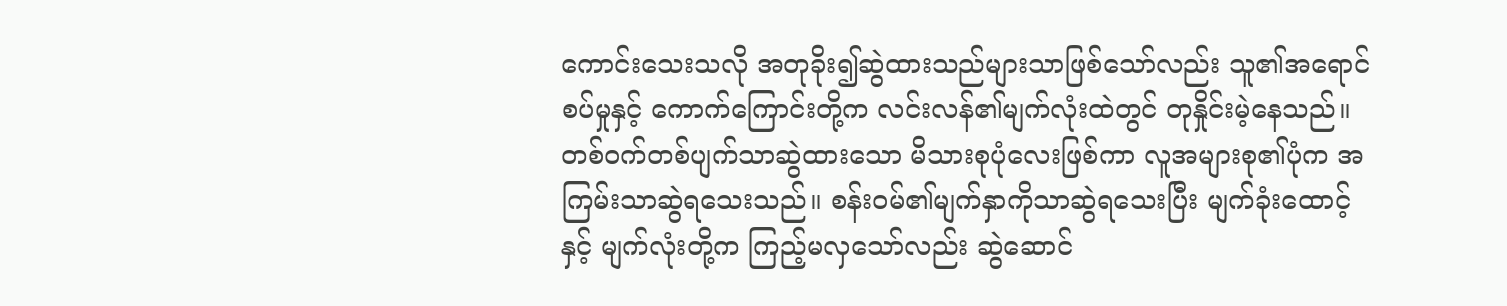ကောင်းသေးသလို အတုခိုး၍ဆွဲထားသည်များသာဖြစ်သော်လည်း သူ၏အရောင်စပ်မှုနှင့် ကောက်ကြောင်းတို့က လင်းလန်၏မျက်လုံးထဲတွင် တုနှိုင်းမဲ့နေသည်။ တစ်ဝက်တစ်ပျက်သာဆွဲထားသော မိသားစုပုံလေးဖြစ်ကာ လူအများစု၏ပုံက အကြမ်းသာဆွဲရသေးသည်။ စန်းဝမ်၏မျက်နှာကိုသာဆွဲရသေးပြီး မျက်ခုံးထောင့်နှင့် မျက်လုံးတို့က ကြည့်မလှသော်လည်း ဆွဲဆောင်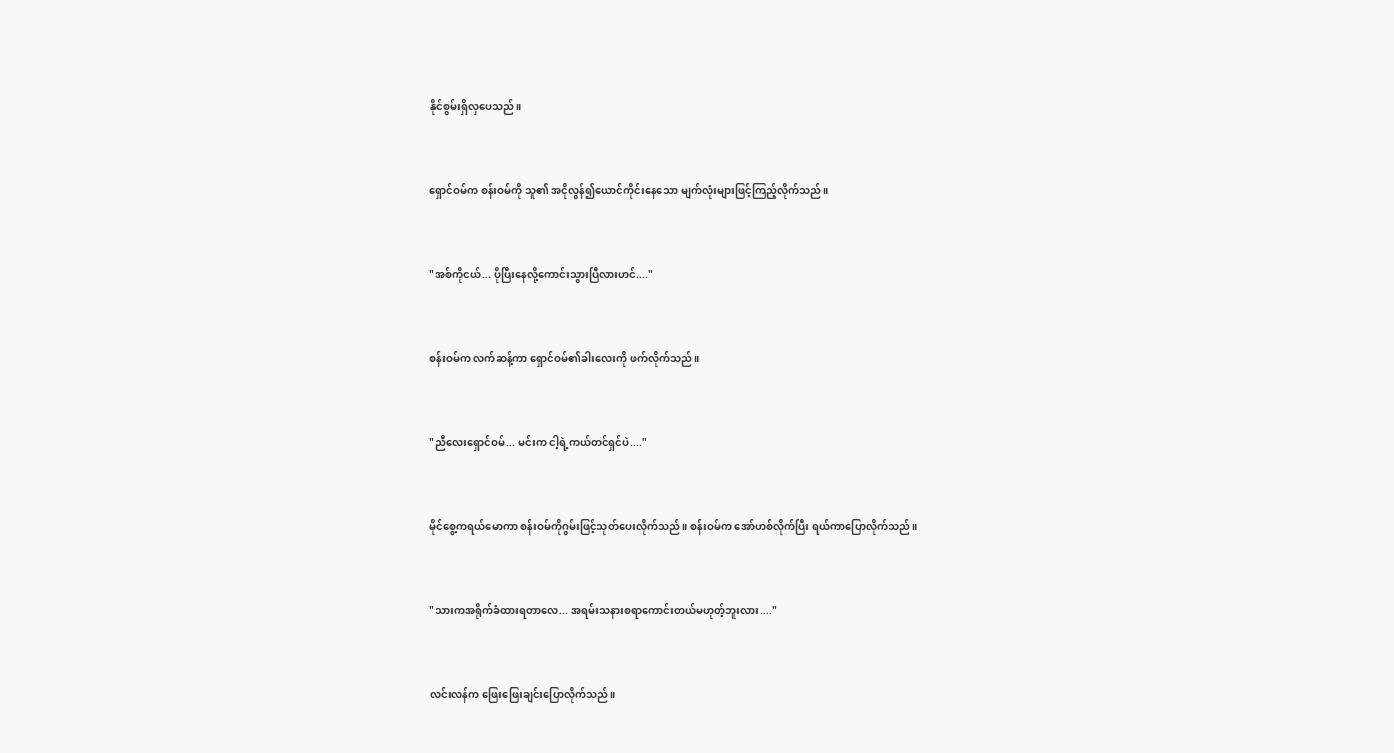နိုင်စွမ်းရှိလှပေသည်။


ရှောင်ဝမ်က စန်းဝမ်ကို သူ၏ အငိုလွန်၍ယောင်ကိုင်းနေသော မျက်လုံးများဖြင့်ကြည့်လိုက်သည်။


"အစ်ကိုငယ်... ပိုပြီးနေလို့ကောင်းသွားပြီလားဟင်...."


စန်းဝမ်က လက်ဆန့်ကာ ရှောင်ဝမ်၏ခါးလေးကို ဖက်လိုက်သည်။


"ညီလေးရှောင်ဝမ်... မင်းက ငါ့ရဲ့ကယ်တင်ရှင်ပဲ...."


မိုင်စွေ့ကရယ်မောကာ စန်းဝမ်ကိုဂွမ်းဖြင့်သုတ်ပေးလိုက်သည်။ စန်းဝမ်က အော်ဟစ်လိုက်ပြီး ရယ်ကာပြောလိုက်သည်။


"သားကအရိုက်ခံထားရတာလေ... အရမ်းသနားစရာကောင်းတယ်မဟုတ့်ဘူးလား...."


လင်းလန်က ဖြေးဖြေးချင်းပြောလိုက်သည်။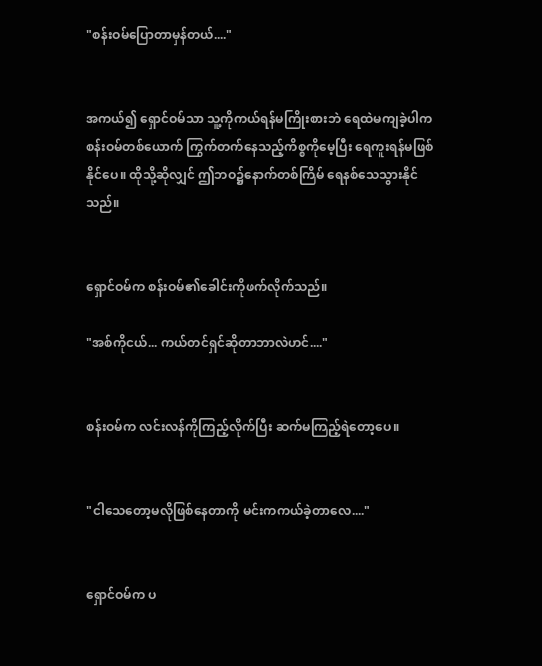"စန်းဝမ်ပြောတာမှန်တယ်...."


အကယ်၍ ရှောင်ဝမ်သာ သူ့ကိုကယ်ရန်မကြိုးစားဘဲ ရေထဲမကျခဲ့ပါက စန်းဝမ်တစ်ယောက် ကြွက်တက်နေသည့်ကိစ္စကိုမေ့ပြီး ရေကူးရန်မဖြစ်နိုင်ပေ။ ထိုသို့ဆိုလျှင် ဤဘဝ၌နောက်တစ်ကြိမ် ရေနစ်သေသွားနိုင်သည်။


ရှောင်ဝမ်က စန်းဝမ်၏ခေါင်းကိုဖက်လိုက်သည်။

"အစ်ကိုငယ်... ကယ်တင်ရှင်ဆိုတာဘာလဲဟင်...."


စန်းဝမ်က လင်းလန်ကိုကြည့်လိုက်ပြီး ဆက်မကြည့်ရဲတော့ပေ။


"ငါသေတော့မလိုဖြစ်နေတာကို မင်းကကယ်ခဲ့တာလေ...."


ရှောင်ဝမ်က ပ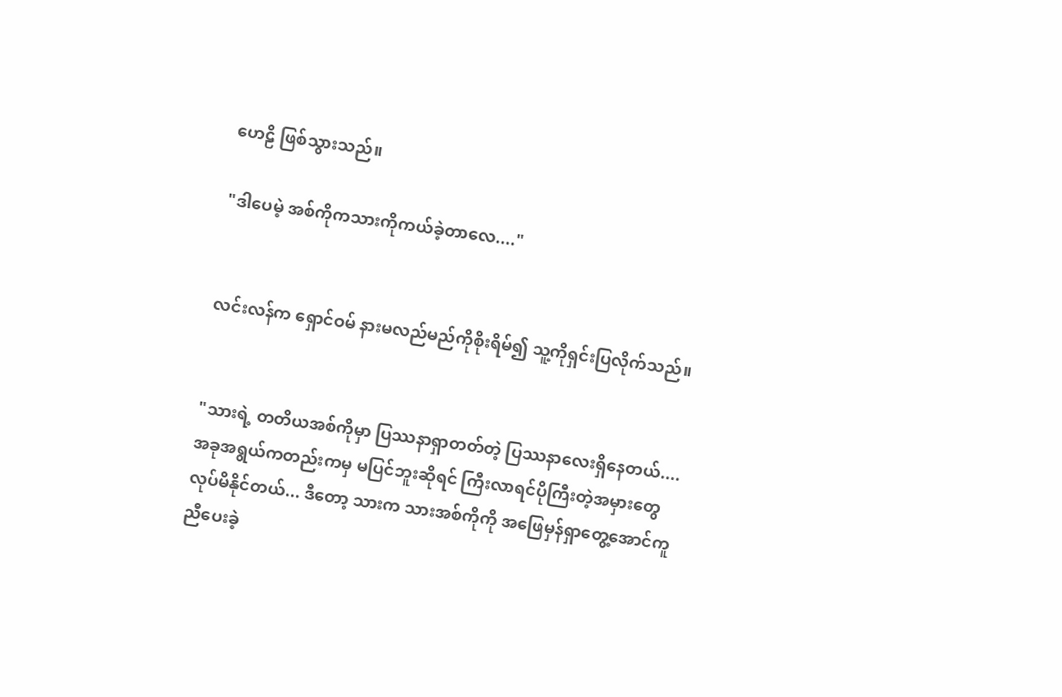ဟေဠိ ဖြစ်သွားသည်။

"ဒါပေမဲ့ အစ်ကိုကသားကိုကယ်ခဲ့တာလေ...."


လင်းလန်က ရှောင်ဝမ် နားမလည်မည်ကိုစိုးရိမ်၍ သူ့ကိုရှင်းပြလိုက်သည်။


"သားရဲ့ တတိယအစ်ကိုမှာ ပြဿနာရှာတတ်တဲ့ ပြဿနာလေးရှိနေတယ်.... အခုအရွယ်ကတည်းကမှ မပြင်ဘူးဆိုရင် ကြီးလာရင်ပိုကြီးတဲ့အမှားတွေလုပ်မိနိုင်တယ်... ဒီတော့ သားက သားအစ်ကိုကို အဖြေမှန်ရှာတွေ့အောင်ကူညီပေးခဲ့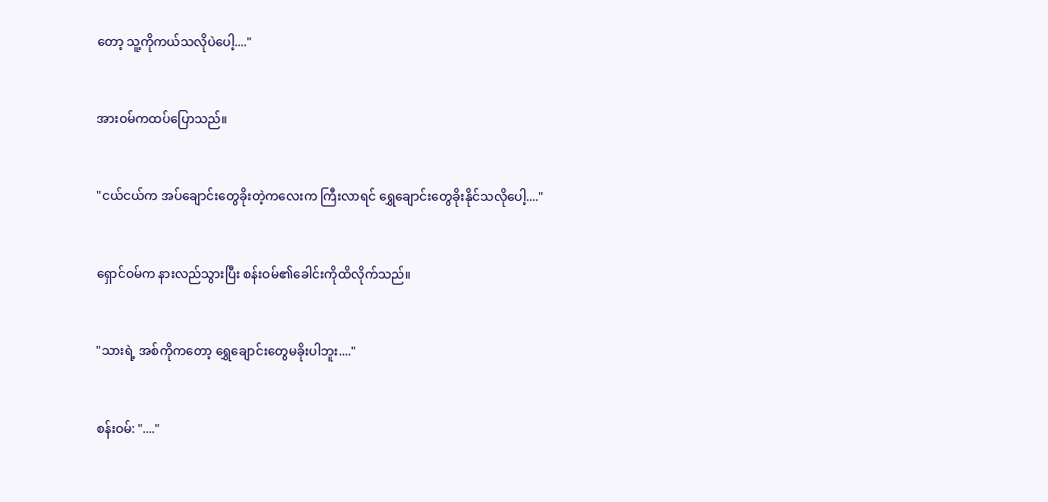တော့ သူ့ကိုကယ်သလိုပဲပေါ့...."


အားဝမ်ကထပ်ပြောသည်။


"ငယ်ငယ်က အပ်ချောင်းတွေခိုးတဲ့ကလေးက ကြီးလာရင် ရွှေချောင်းတွေခိုးနိုင်သလိုပေါ့...."


ရှောင်ဝမ်က နားလည်သွားပြီး စန်းဝမ်၏ခေါင်းကိုထိလိုက်သည်။


"သားရဲ့ အစ်ကိုကတော့ ရွှေချောင်းတွေမခိုးပါဘူး...."


စန်းဝမ်: "...."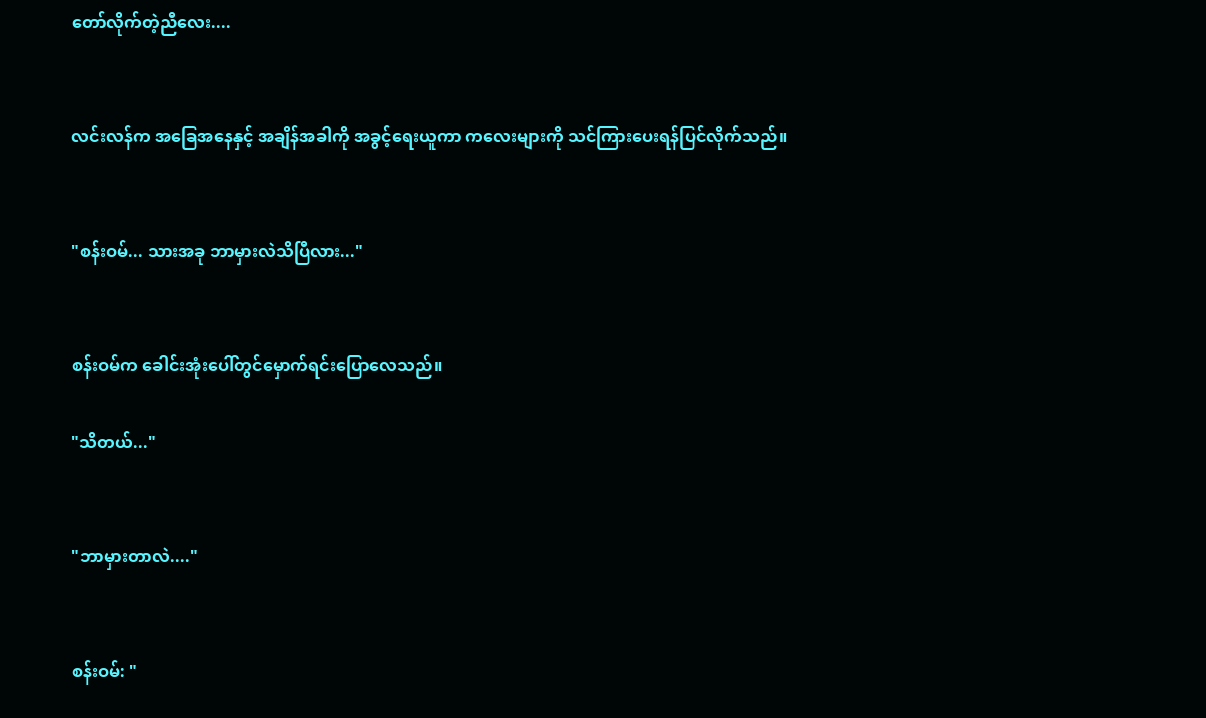တော်လိုက်တဲ့ညီလေး....


လင်းလန်က အခြေအနေနှင့် အချိန်အခါကို အခွင့်ရေးယူကာ ကလေးများကို သင်ကြားပေးရန်ပြင်လိုက်သည်။


"စန်းဝမ်... သားအခု ဘာမှားလဲသိပြီလား..."


စန်းဝမ်က ခေါင်းအုံးပေါ်တွင်မှောက်ရင်းပြောလေသည်။

"သိတယ်..."


"ဘာမှားတာလဲ...."


စန်းဝမ်: "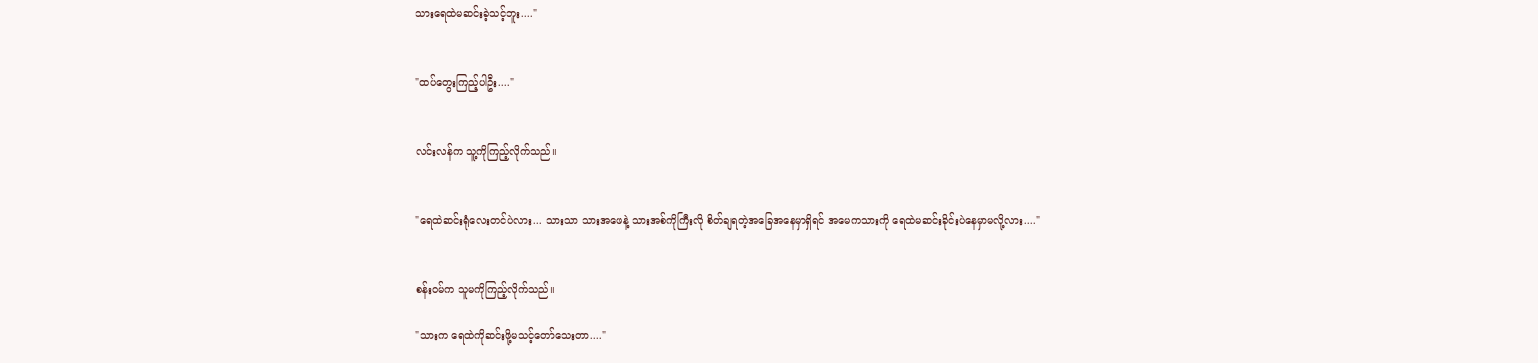သားရေထဲမဆင်းခဲ့သင့်ဘူး...."


"ထပ်တွေးကြည့်ပါဦး...."


လင်းလန်က သူ့ကိုကြည့်လိုက်သည်။


"ရေထဲဆင်းရုံလေးတင်ပဲလား... သားသာ သားအဖေနဲ့ သားအစ်ကိုကြီးလို စိတ်ချရတဲ့အခြေအနေမှာရှိရင် အမေကသားကို ရေထဲမဆင်းခိုင်းပဲနေမှာမလို့လား...."


စန်းဝမ်က သူမကိုကြည့်လိုက်သည်။

"သားက ရေထဲကိုဆင်းဖို့မသင့်တော်သေးတာ...."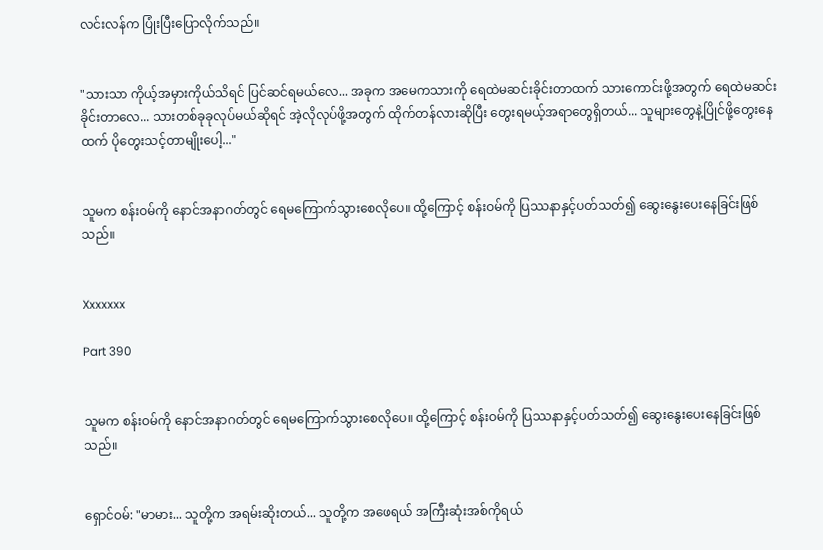လင်းလန်က ပြုံးပြီးပြောလိုက်သည်။


"သားသာ ကိုယ့်အမှားကိုယ်သိရင် ပြင်ဆင်ရမယ်လေ... အခုက အမေကသားကို ရေထဲမဆင်းခိုင်းတာထက် သားကောင်းဖို့အတွက် ရေထဲမဆင်းခိုင်းတာလေ... သားတစ်ခုခုလုပ်မယ်ဆိုရင် အဲ့လိုလုပ်ဖို့အတွက် ထိုက်တန်လားဆိုပြီး တွေးရမယ့်အရာတွေရှိတယ်... သူများတွေနဲ့ပြိုင်ဖို့တွေးနေထက် ပိုတွေးသင့်တာမျိုးပေါ့..."


သူမက စန်းဝမ်ကို နောင်အနာဂတ်တွင် ရေမကြောက်သွားစေလိုပေ။ ထို့ကြောင့် စန်းဝမ်ကို ပြဿနာနှင့်ပတ်သတ်၍ ဆွေးနွေးပေးနေခြင်းဖြစ်သည်။


Xxxxxxx

Part 390


သူမက စန်းဝမ်ကို နောင်အနာဂတ်တွင် ရေမကြောက်သွားစေလိုပေ။ ထို့ကြောင့် စန်းဝမ်ကို ပြဿနာနှင့်ပတ်သတ်၍ ဆွေးနွေးပေးနေခြင်းဖြစ်သည်။


ရှောင်ဝမ်: "မာမား... သူတို့က အရမ်းဆိုးတယ်... သူတို့က အဖေရယ် အကြီးဆုံးအစ်ကိုရယ်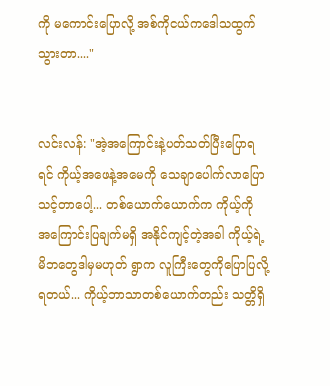ကို မကောင်းပြောလို့ အစ်ကိုငယ်ကဒေါသထွက်သွားတာ...."


လင်းလန်: "အဲ့အကြောင်းနဲ့ပတ်သတ်ပြီးပြောရရင် ကိုယ့်အဖေနဲ့အမေကို သေချာပေါက်လာပြောသင့်တာပေါ့... တစ်ယောက်ယောက်က ကိုယ့်ကို အကြောင်းပြချက်မရှိ အနိုင်ကျင့်တဲ့အခါ ကိုယ့်ရဲ့မိဘတွေဒါမှမဟုတ် ရွာက လူကြီးတွေကိုပြောပြလို့ရတယ်... ကိုယ့်ဘာသာတစ်ယောက်တည်း သတ္တိရှိ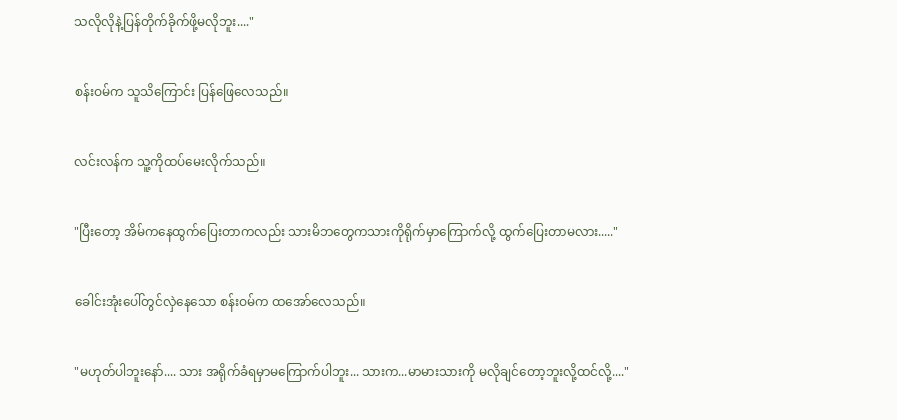သလိုလိုနဲ့ပြန်တိုက်ခိုက်ဖို့မလိုဘူး...."


စန်းဝမ်က သူသိကြောင်း ပြန်ဖြေလေသည်။


လင်းလန်က သူ့ကိုထပ်မေးလိုက်သည်။


"ပြီးတော့ အိမ်ကနေထွက်ပြေးတာကလည်း သားမိဘတွေကသားကိုရိုက်မှာကြောက်လို့ ထွက်ပြေးတာမလား....."


ခေါင်းအုံးပေါ်တွင်လှဲနေသော စန်းဝမ်က ထအော်လေသည်။


"မဟုတ်ပါဘူးနော်.... သား အရိုက်ခံရမှာမကြောက်ပါဘူး... သားက...မာမားသားကို မလိုချင်တော့ဘူးလို့ထင်လို့...."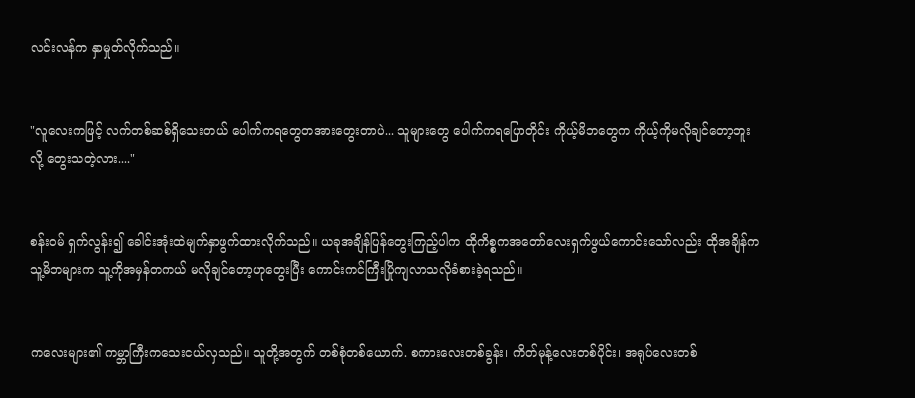လင်းလန်က နှာမှုတ်လိုက်သည်။


"လူလေးကဖြင့် လက်တစ်ဆစ်ရှိသေးတယ် ပေါက်ကရတွေတအားတွေးတာပဲ... သူများတွေ ပေါက်ကရပြောတိုင်း ကိုယ့်မိဘတွေက ကိုယ့်ကိုမလိုချင်တော့ဘူးလို့ တွေးသတဲ့လား...."


စန်းဝမ် ရှက်လွန်း၍ ခေါင်းအုံးထဲမျက်နှာဖွက်ထားလိုက်သည်။ ယခုအချိန်ပြန်တွေးကြည့်ပါက ထိုကိစ္စကအတော်လေးရှက်ဖွယ်ကောင်းသော်လည်း ထိုအချိန်က သူ့မိဘများက သူ့ကိုအမှန်တကယ် မလိုချင်တော့ဟုတွေးပြီး ကောင်းကင်ကြီးပြိုကျလာသလိုခံစားခဲ့ရသည်။


ကလေးများ၏ ကမ္ဘာကြီးကသေးငယ်လှသည်။ သူတို့အတွက် တစ်စုံတစ်ယောက်. စကားလေးတစ်ခွန်း၊ ကိတ်မုန့်လေးတစ်ပိုင်း၊ အရုပ်လေးတစ်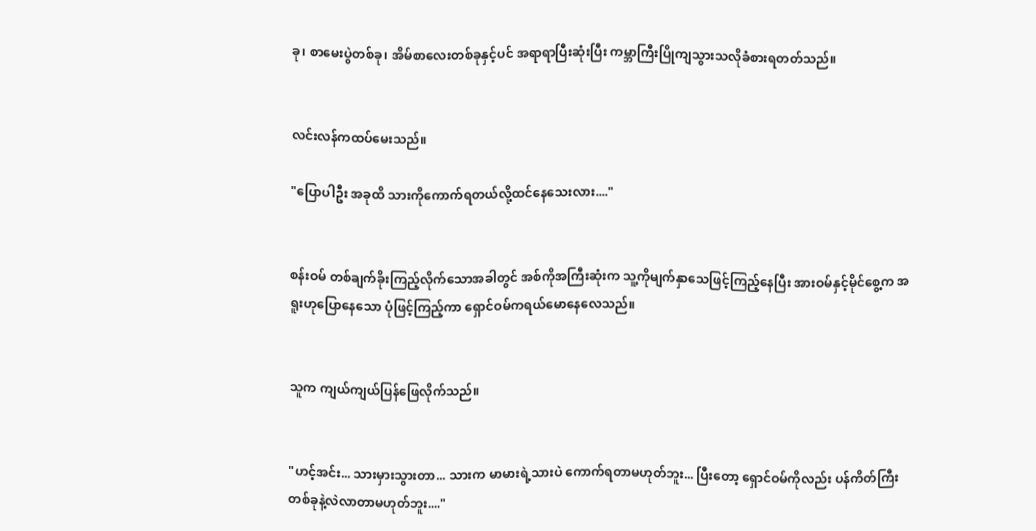ခု၊ စာမေးပွဲတစ်ခု၊ အိမ်စာလေးတစ်ခုနှင့်ပင် အရာရာပြီးဆုံးပြီး ကမ္ဘာကြီးပြိုကျသွားသလိုခံစားရတတ်သည်။


လင်းလန်ကထပ်မေးသည်။

"ပြောပါဦး အခုထိ သားကိုကောက်ရတယ်လို့ထင်နေသေးလား...."


စန်းဝမ် တစ်ချက်ခိုးကြည့်လိုက်သောအခါတွင် အစ်ကိုအကြီးဆုံးက သူ့ကိုမျက်နှာသေဖြင့်ကြည့်နေပြီး အားဝမ်နှင့်မိုင်စွေ့က အရူးဟုပြောနေသော ပုံဖြင့်ကြည့်ကာ ရှောင်ဝမ်ကရယ်မောနေလေသည်။


သူက ကျယ်ကျယ်ပြန်ဖြေလိုက်သည်။


"ဟင့်အင်း... သားမှားသွားတာ... သားက မာမားရဲ့သားပဲ ကောက်ရတာမဟုတ်ဘူး... ပြီးတော့ ရှောင်ဝမ်ကိုလည်း ပန်ကိတ်ကြီးတစ်ခုနဲ့လဲလာတာမဟုတ်ဘူး...."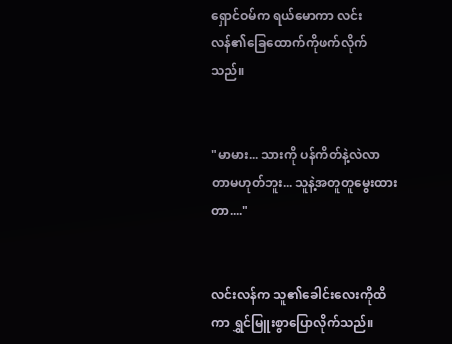ရှောင်ဝမ်က ရယ်မောကာ လင်းလန်၏ခြေထောက်ကိုဖက်လိုက်သည်။


"မာမား... သားကို ပန်ကိတ်နဲ့လဲလာတာမဟုတ်ဘူး... သူနဲ့အတူတူမွေးထားတာ...."


လင်းလန်က သူ၏ခေါင်းလေးကိုထိကာ ရွှင်မြူးစွာပြောလိုက်သည်။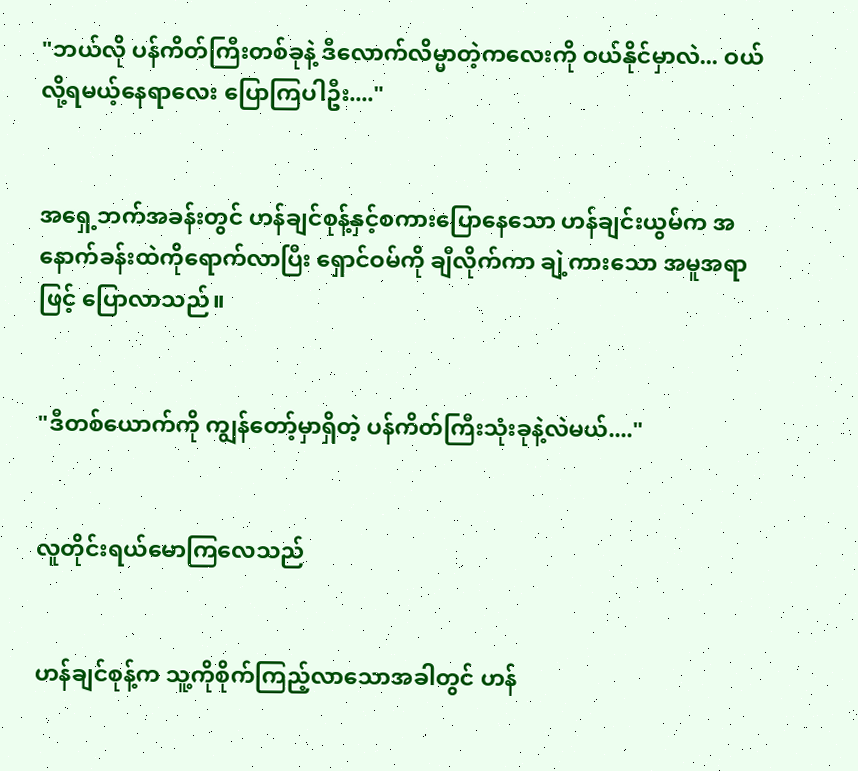"ဘယ်လို ပန်ကိတ်ကြီးတစ်ခုနဲ့ ဒီလောက်လိမ္မာတဲ့ကလေးကို ဝယ်နိုင်မှာလဲ... ဝယ်လို့ရမယ့်နေရာလေး ပြောကြပါဦး...."


အရှေ့ဘက်အခန်းတွင် ဟန်ချင်စုန့်နှင့်စကားပြောနေသော ဟန်ချင်းယွမ်က အနောက်ခန်းထဲကိုရောက်လာပြီး ရှောင်ဝမ်ကို ချီလိုက်ကာ ချဲ့ကားသော အမူအရာဖြင့် ပြောလာသည်။


"ဒီတစ်ယောက်ကို ကျွန်တော့်မှာရှိတဲ့ ပန်ကိတ်ကြီးသုံးခုနဲ့လဲမယ်...."


လူတိုင်းရယ်မောကြလေသည်


ဟန်ချင်စုန့်က သူ့ကိုစိုက်ကြည့်လာသောအခါတွင် ဟန်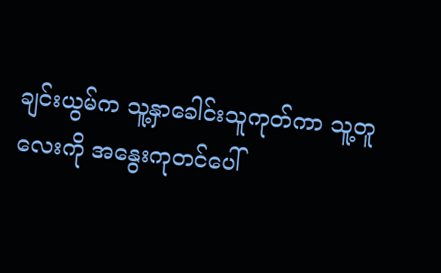ချင်းယွမ်က သူ့နှာခေါင်းသူကုတ်ကာ သူ့တူလေးကို အနွေးကုတင်ပေါ်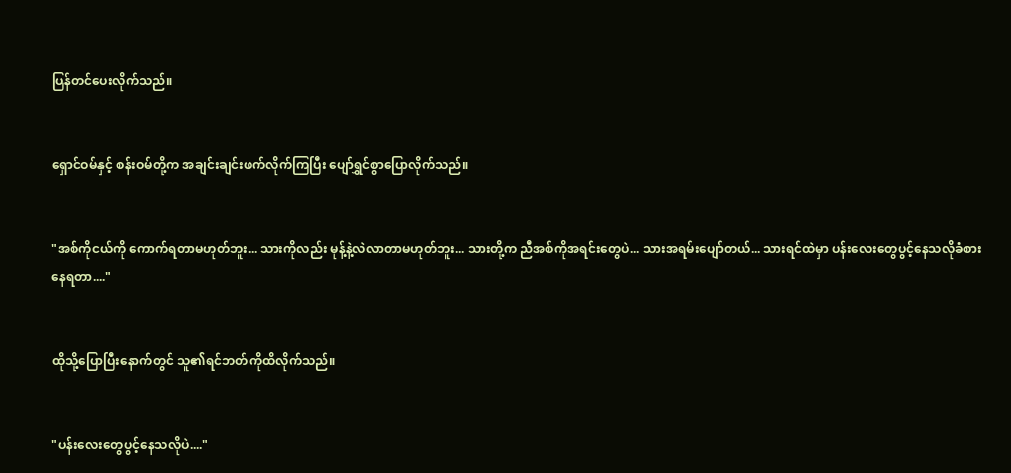ပြန်တင်ပေးလိုက်သည်။


ရှောင်ဝမ်နှင့် စန်းဝမ်တို့က အချင်းချင်းဖက်လိုက်ကြပြီး ပျော်ရွှင်စွာပြောလိုက်သည်။


"အစ်ကိုငယ်ကို ကောက်ရတာမဟုတ်ဘူး... သားကိုလည်း မုန့်နဲ့လဲလာတာမဟုတ်ဘူး... သားတို့က ညီအစ်ကိုအရင်းတွေပဲ... သားအရမ်းပျော်တယ်... သားရင်ထဲမှာ ပန်းလေးတွေပွင့်နေသလိုခံစားနေရတာ...."


ထိုသို့ပြောပြီးနောက်တွင် သူ၏ရင်ဘတ်ကိုထိလိုက်သည်။


"ပန်းလေးတွေပွင့်နေသလိုပဲ...."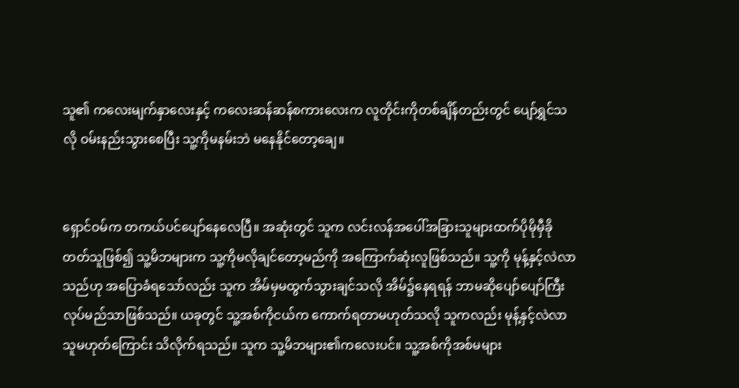သူ၏ ကလေးမျက်နှာလေးနှင့် ကလေးဆန်ဆန်စကားလေးက လူတိုင်းကိုတစ်ချိန်တည်းတွင် ပျော်ရွှင်သလို ဝမ်းနည်းသွားစေပြီး သူ့ကိုမနမ်းဘဲ မနေနိုင်တော့ချေ။


ရှောင်ဝမ်က တကယ်ပင်ပျော်နေလေပြီ။ အဆုံးတွင် သူက လင်းလန်အပေါ်အခြားသူများထက်ပိုမိုမှီခိုတတ်သူဖြစ်၍ သူ့မိဘများက သူ့ကိုမလိုချင်တော့မည်ကို အကြောက်ဆုံးလူဖြစ်သည်။ သူ့ကို မုန့်နှင့်လဲလာသည်ဟု အပြောခံရသော်လည်း သူက အိမ်မှမထွက်သွားချင်သလို အိမ်၌နေရရန် ဘာမဆိုပျော်ပျော်ကြီးလုပ်မည်သာဖြစ်သည်။ ယခုတွင် သူ့အစ်ကိုငယ်က ကောက်ရတာမဟုတ်သလို သူကလည်း မုန့်နှင့်လဲလာသူမဟုတ်ကြောင်း သိလိုက်ရသည်။ သူက သူ့မိဘများ၏ကလေးပင်။ သူ့အစ်ကိုအစ်မများ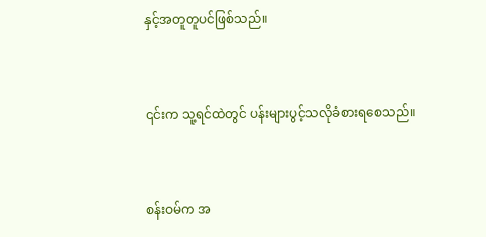နှင့်အတူတူပင်ဖြစ်သည်။


၎င်းက သူ့ရင်ထဲတွင် ပန်းများပွင့်သလိုခံစားရစေသည်။


စန်းဝမ်က အ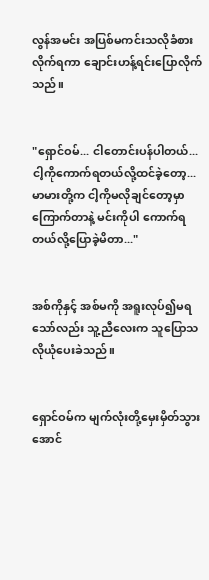လွန်အမင်း အပြစ်မကင်းသလိုခံစားလိုက်ရကာ ချောင်းဟန့်ရင်းပြောလိုက်သည်။


"ရှောင်ဝမ်... ငါတောင်းပန်ပါတယ်... ငါ့ကိုကောက်ရတယ်လို့ထင်ခဲ့တော့... မာမားတို့က ငါ့ကိုမလိုချင်တော့မှာကြောက်တာနဲ့ မင်းကိုပါ ကောက်ရတယ်လို့ပြောခဲ့မိတာ..."


အစ်ကိုနှင့် အစ်မကို အရူးလုပ်၍မရသော်လည်း သူ့ညီလေးက သူပြောသလိုယုံပေးခဲသည်။


ရှောင်ဝမ်က မျက်လုံးတို့မှေးမှိတ်သွားအောင်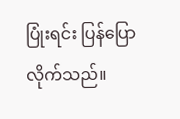ပြုံးရင်း ပြန်ပြောလိုက်သည်။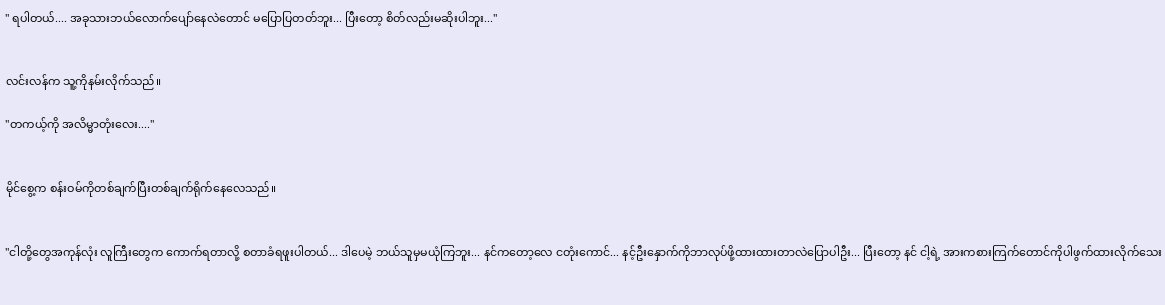" ရပါတယ်.... အခုသားဘယ်လောက်ပျော်နေလဲတောင် မပြောပြတတ်ဘူး... ပြီးတော့ စိတ်လည်းမဆိုးပါဘူး..."


လင်းလန်က သူ့ကိုနမ်းလိုက်သည်။

"တကယ့်ကို အလိမ္မာတုံးလေး...."


မိုင်စွေ့က စန်းဝမ်ကိုတစ်ချက်ပြီးတစ်ချက်ရိုက်နေလေသည်။


"ငါတို့တွေအကုန်လုံး လူကြီးတွေက ကောက်ရတာလို့ စတာခံရဖူးပါတယ်... ဒါပေမဲ့ ဘယ်သူမှမယုံကြဘူး... နင်ကတော့လေ ငတုံးကောင်... နင့်ဦးနှောက်ကိုဘာလုပ်ဖို့ထားထားတာလဲပြောပါဦး... ပြီးတော့ နင် ငါ့ရဲ့ အားကစားကြက်တောင်ကိုပါဖွက်ထားလိုက်သေး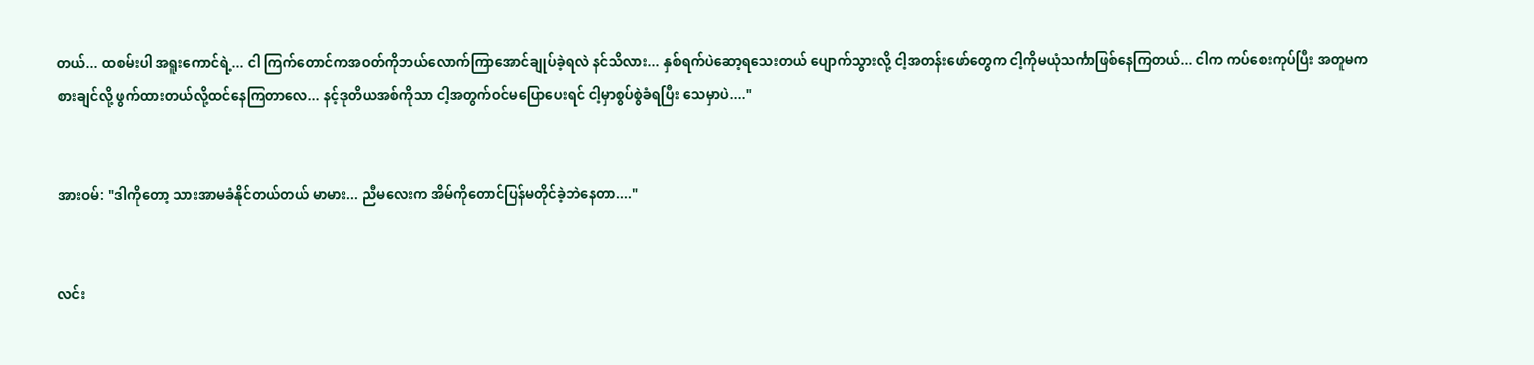တယ်... ထစမ်းပါ အရူးကောင်ရဲ့... ငါ ကြက်တောင်ကအဝတ်ကိုဘယ်လောက်ကြာအောင်ချုပ်ခဲ့ရလဲ နင်သိလား... နှစ်ရက်ပဲဆော့ရသေးတယ် ပျောက်သွားလို့ ငါ့အတန်းဖော်တွေက ငါ့ကိုမယုံသင်္ကာဖြစ်နေကြတယ်... ငါက ကပ်စေးကုပ်ပြီး အတူမကစားချင်လို့ ဖွက်ထားတယ်လို့ထင်နေကြတာလေ... နင့်ဒုတိယအစ်ကိုသာ ငါ့အတွက်ဝင်မပြောပေးရင် ငါ့မှာစွပ်စွဲခံရပြီး သေမှာပဲ...."


အားဝမ်: "ဒါကိုတော့ သားအာမခံနိုင်တယ်တယ် မာမား... ညီမလေးက အိမ်ကိုတောင်ပြန်မတိုင်ခဲ့ဘဲနေတာ...."


လင်း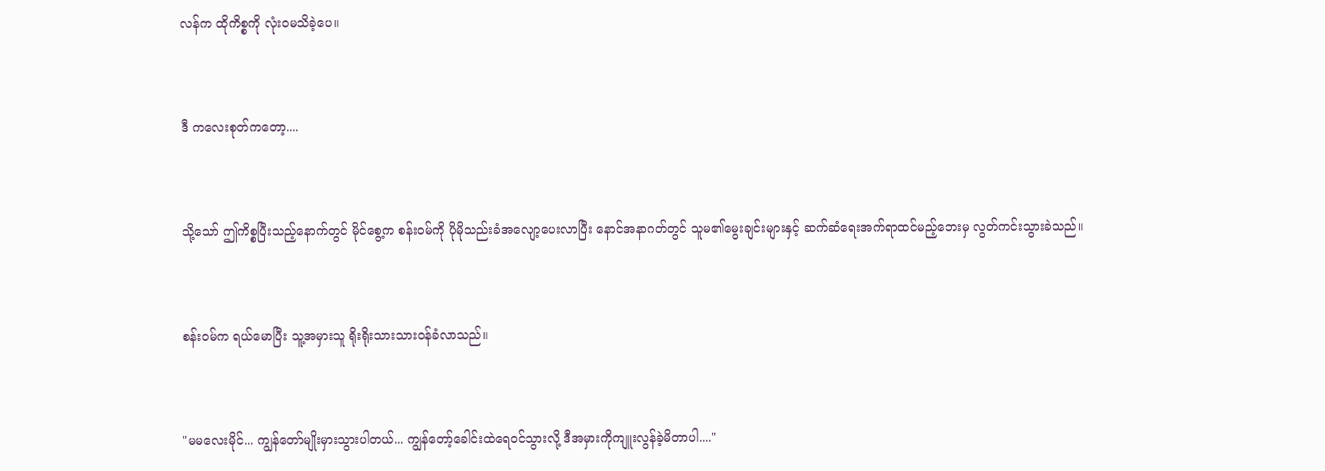လန်က ထိုကိစ္စကို လုံးဝမသိခဲ့ပေ။


ဒီ ကလေးစုတ်ကတော့....


သို့သော် ဤကိစ္စပြီးသည့်နောက်တွင် မိုင်စွေ့က စန်းဝမ်ကို ပိုမိုသည်းခံအလျော့ပေးလာပြီး နောင်အနာဂတ်တွင် သူမ၏မွေးချင်းများနှင့် ဆက်ဆံရေးအက်ရာထင်မည့်ဘေးမှ လွတ်ကင်းသွားခဲသည်။


စန်းဝမ်က ရယ်မောပြီး သူ့အမှားသူ ရိုးရိုးသားသားဝန်ခံလာသည်။


"မမလေးမိုင်... ကျွန်တော်မျိုးမှားသွားပါတယ်... ကျွန်တော့်ခေါင်းထဲရေဝင်သွားလို့ ဒီအမှားကိုကျူးလွန်ခဲ့မိတာပါ...."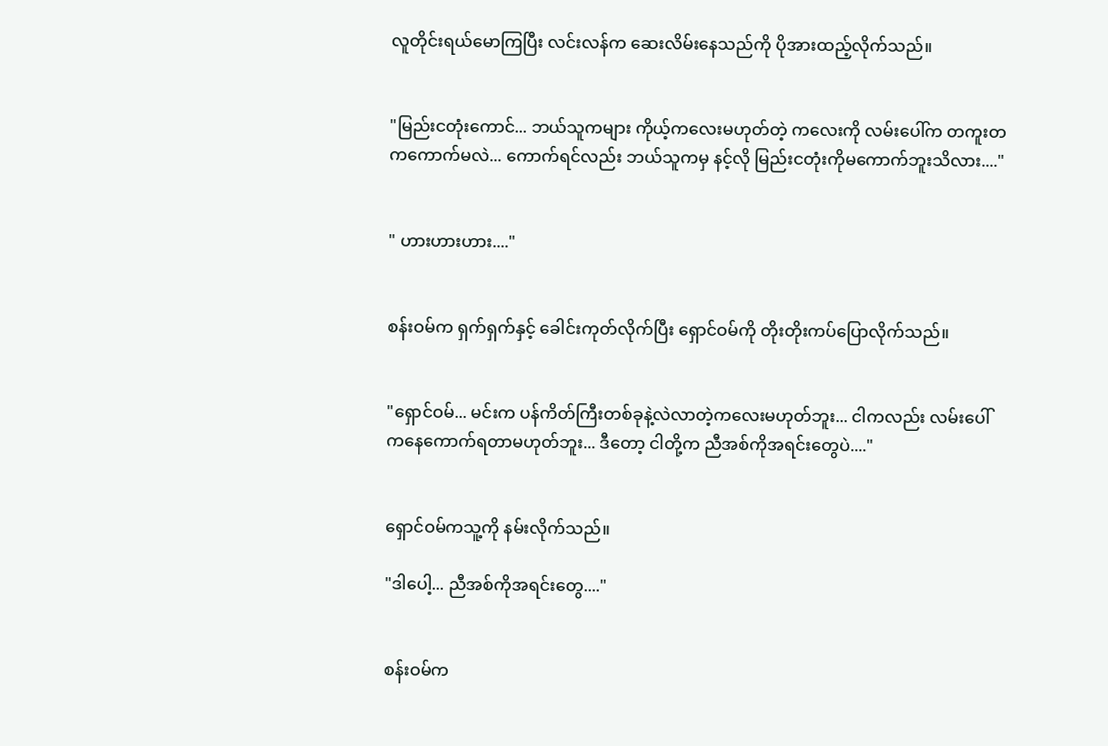လူတိုင်းရယ်မောကြပြီး လင်းလန်က ဆေးလိမ်းနေသည်ကို ပိုအားထည့်လိုက်သည်။


"မြည်းငတုံးကောင်... ဘယ်သူကများ ကိုယ့်ကလေးမဟုတ်တဲ့ ကလေးကို လမ်းပေါ်က တကူးတကကောက်မလဲ... ကောက်ရင်လည်း ဘယ်သူကမှ နင့်လို မြည်းငတုံးကိုမကောက်ဘူးသိလား...."


" ဟားဟားဟား...."


စန်းဝမ်က ရှက်ရှက်နှင့် ခေါင်းကုတ်လိုက်ပြီး ရှောင်ဝမ်ကို တိုးတိုးကပ်ပြောလိုက်သည်။


"ရှောင်ဝမ်... မင်းက ပန်ကိတ်ကြီးတစ်ခုနဲ့လဲလာတဲ့ကလေးမဟုတ်ဘူး... ငါကလည်း လမ်းပေါ်ကနေကောက်ရတာမဟုတ်ဘူး... ဒီတော့ ငါတို့က ညီအစ်ကိုအရင်းတွေပဲ...."


ရှောင်ဝမ်ကသူ့ကို နမ်းလိုက်သည်။

"ဒါပေါ့... ညီအစ်ကိုအရင်းတွေ...."


စန်းဝမ်က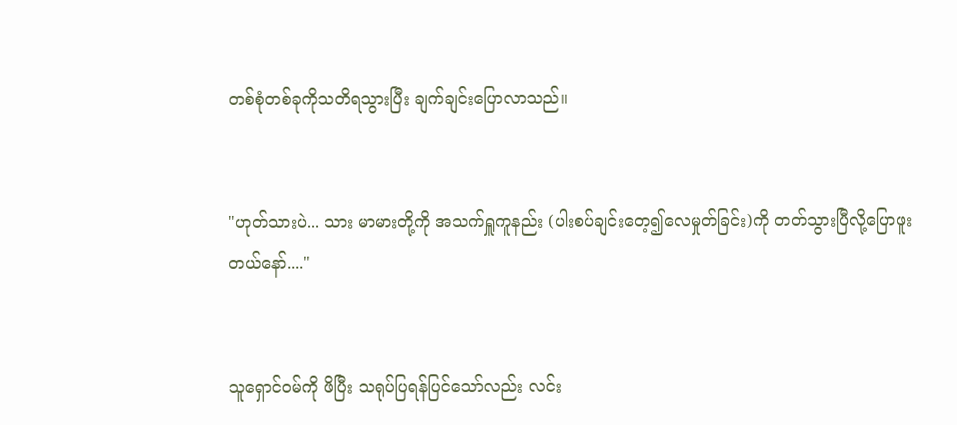တစ်စုံတစ်ခုကိုသတိရသွားပြီး ချက်ချင်းပြောလာသည်။


"ဟုတ်သားပဲ... သား မာမားတို့ကို အသက်ရှူကူနည်း (ပါးစပ်ချင်းတေ့၍လေမှုတ်ခြင်း)ကို တတ်သွားပြီလို့ပြောဖူးတယ်နော်...."


သူရှောင်ဝမ်ကို ဖိပြီး သရုပ်ပြရန်ပြင်သော်လည်း လင်း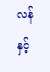လန်နှင့်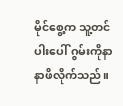မိုင်စွေ့က သူ့တင်ပါးပေါ် ဂွမ်းကိုနာနာဖိလိုက်သည်။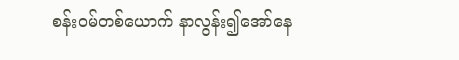စန်းဝမ်တစ်ယောက် နာလွန်း၍အော်နေ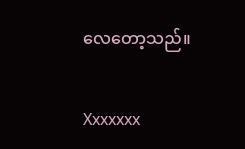လေတော့သည်။


Xxxxxxx